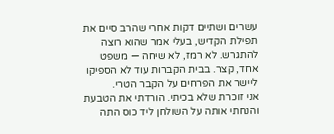עשרים ושתיים דקות אחרי שהרב סיים את תפילת הקדיש, בעלי אמר שהוא רוצה להתגרש. לא רמז, לא שיחה — משפט אחד, קצר. בבית הקברות עוד לא הספיקו ליישר את הפרחים על הקבר הטרי.
אני זוכרת שלא בכיתי. הורדתי את הטבעת והנחתי אותה על השולחן ליד כוס התה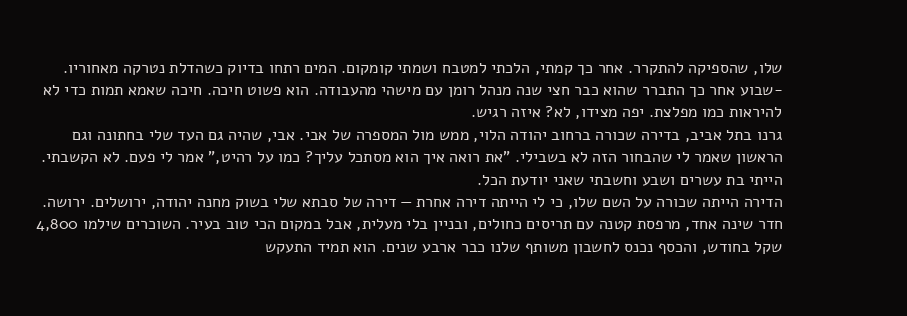שלו, שהספיקה להתקרר. אחר כך קמתי, הלכתי למטבח ושמתי קומקום. המים רתחו בדיוק כשהדלת נטרקה מאחוריו.
‒שבוע אחר כך התברר שהוא כבר חצי שנה מנהל רומן עם מישהי מהעבודה. הוא פשוט חיכה. חיכה שאמא תמות כדי לא להיראות כמו מפלצת. יפה מצידו, לא? איזה רגיש.
גרנו בתל אביב, בדירה שכורה ברחוב יהודה הלוי, ממש מול המספרה של אבי. אבי, שהיה גם העד שלי בחתונה וגם הראשון שאמר לי שהבחור הזה לא בשבילי. "את רואה איך הוא מסתכל עליך? כמו על רהיט," אמר לי פעם. לא הקשבתי. הייתי בת עשרים ושבע וחשבתי שאני יודעת הכל.
הדירה הייתה שכורה על השם שלו, כי לי הייתה דירה אחרת — דירה של סבתא שלי בשוק מחנה יהודה, ירושלים. ירושה. חדר שינה אחד, מרפסת קטנה עם תריסים כחולים, ובניין בלי מעלית, אבל במקום הכי טוב בעיר. השוכרים שילמו 4,800 שקל בחודש, והכסף נכנס לחשבון משותף שלנו כבר ארבע שנים. הוא תמיד התעקש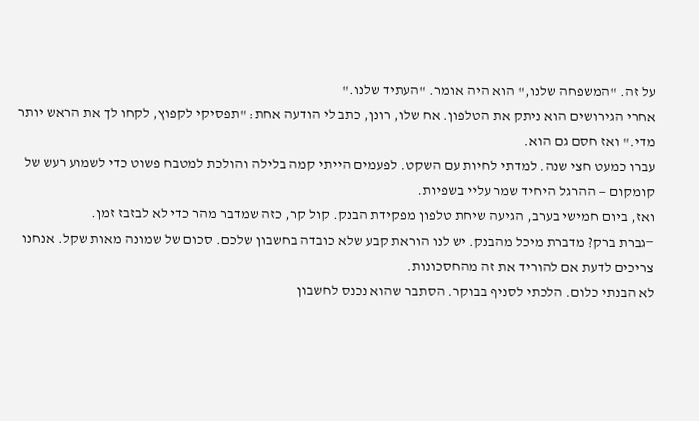על זה. "המשפחה שלנו," הוא היה אומר. "העתיד שלנו."
אחרי הגירושים הוא ניתק את הטלפון. אח שלו, רונן, כתב לי הודעה אחת: "תפסיקי לקפוץ, לקחו לך את הראש יותר מדי." ואז חסם גם הוא.
עברו כמעט חצי שנה. למדתי לחיות עם השקט. לפעמים הייתי קמה בלילה והולכת למטבח פשוט כדי לשמוע רעש של קומקום — ההרגל היחיד שמר עליי בשפיות.
ואז, ביום חמישי בערב, הגיעה שיחת טלפון מפקידת הבנק. קול קר, כזה שמדבר מהר כדי לא לבזבז זמן.
‒גברת ברק? מדברת מיכל מהבנק. יש לנו הוראת קבע שלא כובדה בחשבון שלכם. סכום של שמונה מאות שקל. אנחנו צריכים לדעת אם להוריד את זה מהחסכונות.
לא הבנתי כלום. הלכתי לסניף בבוקר. הסתבר שהוא נכנס לחשבון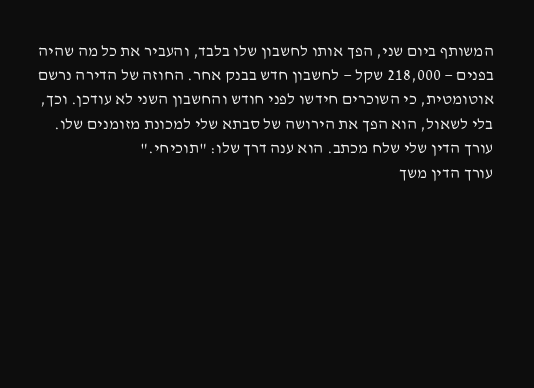המשותף ביום שני, הפך אותו לחשבון שלו בלבד, והעביר את כל מה שהיה בפנים — 218,000 שקל — לחשבון חדש בבנק אחר. החוזה של הדירה נרשם אוטומטית, כי השוכרים חידשו לפני חודש והחשבון השני לא עודכן. וכך, בלי לשאול, הוא הפך את הירושה של סבתא שלי למכונת מזומנים שלו.
עורך הדין שלי שלח מכתב. הוא ענה דרך שלו: "תוכיחי."
עורך הדין משך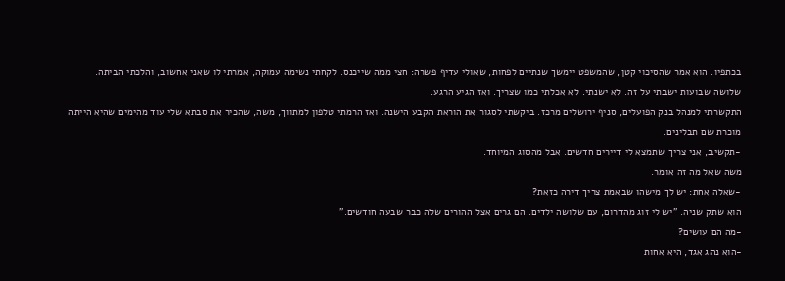בכתפיו. הוא אמר שהסיכוי קטן, שהמשפט יימשך שנתיים לפחות, שאולי עדיף פשרה: חצי ממה שייכנס. לקחתי נשימה עמוקה, אמרתי לו שאני אחשוב, והלכתי הביתה.
שלושה שבועות ישבתי על זה. לא ישנתי. לא אכלתי כמו שצריך. ואז הגיע הרגע.
התקשרתי למנהל בנק הפועלים, סניף ירושלים מרכז. ביקשתי לסגור את הוראת הקבע הישנה. ואז הרמתי טלפון למתווך, משה, שהכיר את סבתא שלי עוד מהימים שהיא הייתה מוכרת שם תבלינים.
‒תקשיב, אני צריך שתמצא לי דיירים חדשים. אבל מהסוג המיוחד.
משה שאל מה זה אומר.
‒שאלה אחת: יש לך מישהו שבאמת צריך דירה כזאת?
הוא שתק שניה. "יש לי זוג מהדרום, עם שלושה ילדים. הם גרים אצל ההורים שלה כבר שבעה חודשים."
‒מה הם עושים?
‒הוא נהג אגד, היא אחות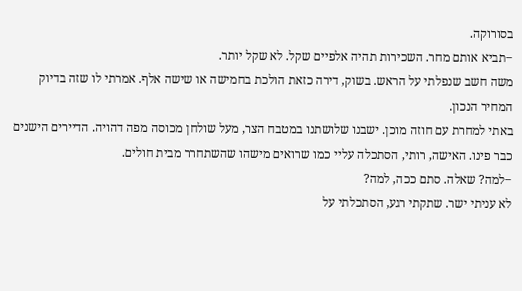בסורוקה.
‒תביא אותם מחר. השכירות תהיה אלפיים שקל. לא שקל יותר.
משה חשב שנפלתי על הראש. בשוק, דירה כזאת הולכת בחמישה או שישה אלף. אמרתי לו שזה בדיוק המחיר הנכון.
באתי למחרת עם חוזה מוכן. ישבנו שלושתנו במטבח הצר, מעל שולחן מכוסה מפה דהויה. הדיירים הישנים כבר פינו. האישה, רותי, הסתכלה עליי כמו שרואים מישהו שהשתחרר מבית חולים.
‒למה? שאלה. סתם ככה, למה?
לא עניתי ישר. שתקתי רגע, הסתכלתי על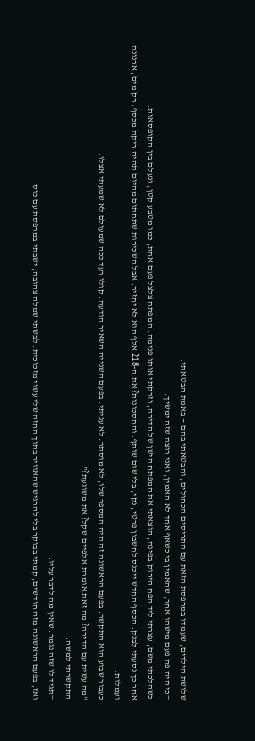שלושת הילדים, שעמדו במרפסת הזאת עם התריסים הכחולים, והבטאתי בהם — באמת הבטאתי.
‒כי היה פה פעם מישהו אחר, שהאמין בי כשאף אחד לא האמין, ואני רוצה שזה ימשיך.
כשהלכתי משם, עצרתי ליד הפח הירוק בפינה, הוצאתי את המפתח הישן של הדירה, וזרקתי אותו פנימה. המפתח צלצל פעם אחת, כמו מטבע קטן, ונעלם בין הקופסאות.
אחר כך נסעתי לבנק. הכסף החדש ייכנס לחשבון פרטי, נקי, בלי שום שותף. והחסכונות? את ה-218 אלף הוא לא יחזיר. אבל השכירות שתחתום מהיום תהיה ריקה מכסף. רק מים, ארנונה ועמלות.
כעבור שבוע הוא התקשר. בפעם הראשונה זה היה המספר שלו, לא מוסתר. לא עניתי. בפעם השנייה השאיר הודעה. קולו רעד ככה שמעולם לא שמעתי אצלו.
"מה עשית עם הדירה? מה זאת אומרת אלפיים שקל? את משוגעת?"
התקשרתי למשה.
‒תגיד לו שזה נגמר. שאין מה לדבר עליו.
ואז, בפעם הראשונה מזה חודשים, קמתי בבוקר בלי להרגיש שהאוויר בתוך החזה שלי עשוי מזכוכית. לבשתי שמלה צהובה, ישבתי במרפסת עם כוס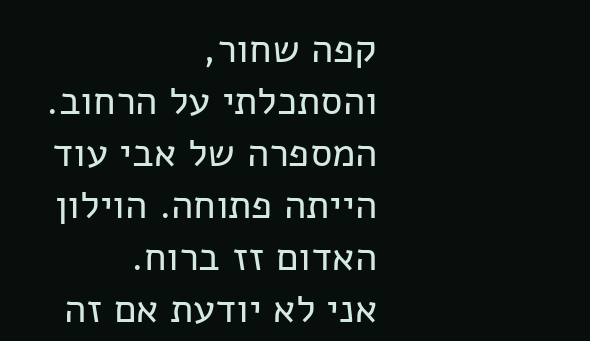קפה שחור, והסתכלתי על הרחוב. המספרה של אבי עוד הייתה פתוחה. הוילון האדום זז ברוח.
אני לא יודעת אם זה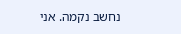נחשב נקמה. אני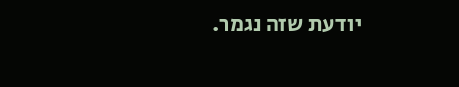יודעת שזה נגמר.